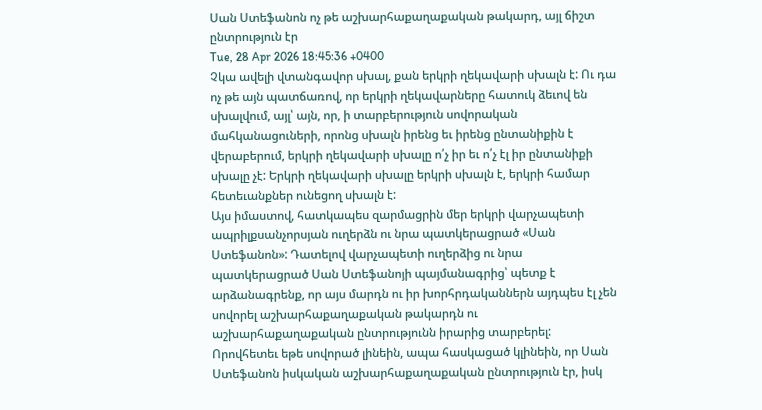Սան Ստեֆանոն ոչ թե աշխարհաքաղաքական թակարդ, այլ ճիշտ ընտրություն էր
Tue, 28 Apr 2026 18:45:36 +0400
Չկա ավելի վտանգավոր սխալ, քան երկրի ղեկավարի սխալն է: Ու դա ոչ թե այն պատճառով, որ երկրի ղեկավարները հատուկ ձեւով են սխալվում, այլ՝ այն, որ, ի տարբերություն սովորական մահկանացուների, որոնց սխալն իրենց եւ իրենց ընտանիքին է վերաբերում, երկրի ղեկավարի սխալը ո՛չ իր եւ ո՛չ էլ իր ընտանիքի սխալը չէ: Երկրի ղեկավարի սխալը երկրի սխալն է, երկրի համար հետեւանքներ ունեցող սխալն է:
Այս իմաստով, հատկապես զարմացրին մեր երկրի վարչապետի ապրիլքսանչորսյան ուղերձն ու նրա պատկերացրած «Սան Ստեֆանոն»: Դատելով վարչապետի ուղերձից ու նրա պատկերացրած Սան Ստեֆանոյի պայմանագրից՝ պետք է արձանագրենք, որ այս մարդն ու իր խորհրդականներն այդպես էլ չեն սովորել աշխարհաքաղաքական թակարդն ու աշխարհաքաղաքական ընտրությունն իրարից տարբերել:
Որովհետեւ եթե սովորած լինեին, ապա հասկացած կլինեին, որ Սան Ստեֆանոն իսկական աշխարհաքաղաքական ընտրություն էր, իսկ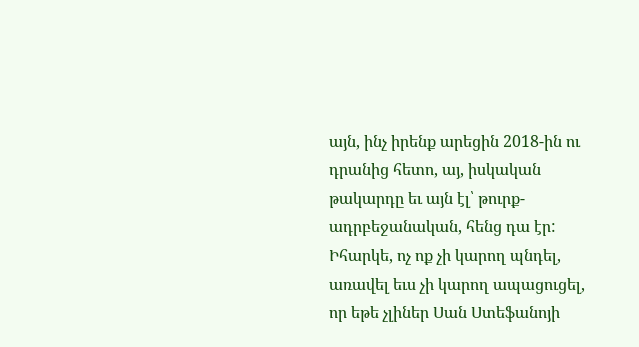այն, ինչ իրենք արեցին 2018-ին ու դրանից հետո, այ, իսկական թակարդը եւ այն էլ՝ թուրք-ադրբեջանական, հենց դա էր:
Իհարկե, ոչ ոք չի կարող պնդել, առավել եւս չի կարող ապացուցել, որ եթե չլիներ Սան Ստեֆանոյի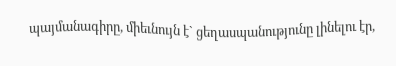պայմանագիրը, միեւնույն է` ցեղասպանությունը լինելու էր,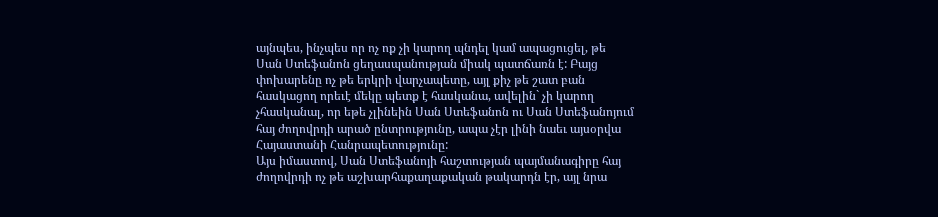այնպես, ինչպես որ ոչ ոք չի կարող պնդել կամ ապացուցել, թե Սան Ստեֆանոն ցեղասպանության միակ պատճառն է: Բայց փոխարենը ոչ թե երկրի վարչապետը, այլ քիչ թե շատ բան հասկացող որեւէ մեկը պետք է հասկանա, ավելին` չի կարող չհասկանալ, որ եթե չլինեին Սան Ստեֆանոն ու Սան Ստեֆանոյում հայ ժողովրդի արած ընտրությունը, ապա չէր լինի նաեւ այսօրվա Հայաստանի Հանրապետությունը:
Այս իմաստով, Սան Ստեֆանոյի հաշտության պայմանագիրը հայ ժողովրդի ոչ թե աշխարհաքաղաքական թակարդն էր, այլ նրա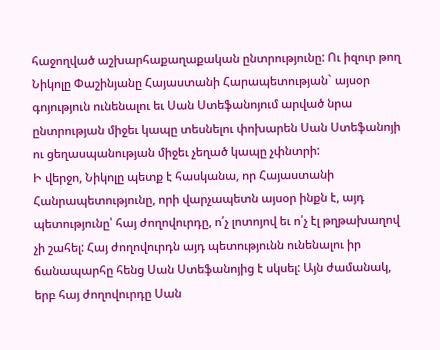հաջողված աշխարհաքաղաքական ընտրությունը: Ու իզուր թող Նիկոլը Փաշինյանը Հայաստանի Հարապետության` այսօր գոյություն ունենալու եւ Սան Ստեֆանոյում արված նրա ընտրության միջեւ կապը տեսնելու փոխարեն Սան Ստեֆանոյի ու ցեղասպանության միջեւ չեղած կապը չփնտրի:
Ի վերջո, Նիկոլը պետք է հասկանա, որ Հայաստանի Հանրապետությունը, որի վարչապետն այսօր ինքն է, այդ պետությունը՝ հայ ժողովուրդը, ո՛չ լոտոյով եւ ո՛չ էլ թղթախաղով չի շահել: Հայ ժողովուրդն այդ պետությունն ունենալու իր ճանապարհը հենց Սան Ստեֆանոյից է սկսել: Այն ժամանակ, երբ հայ ժողովուրդը Սան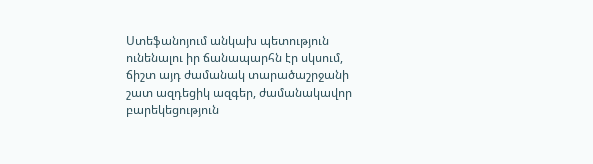Ստեֆանոյում անկախ պետություն ունենալու իր ճանապարհն էր սկսում, ճիշտ այդ ժամանակ տարածաշրջանի շատ ազդեցիկ ազգեր, ժամանակավոր բարեկեցություն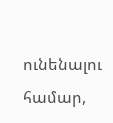ունենալու համար,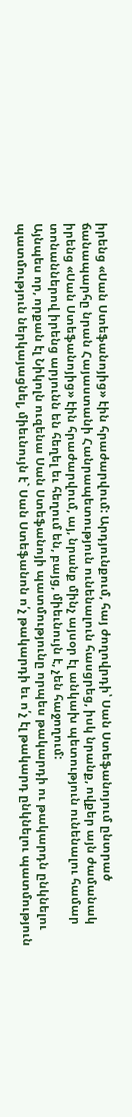իրենց «Սան Ստեֆանոյից» էին հրաժարվում: Արդյունքում, հայ ժողովրդի՝ Սան Ստեֆանոյում ընտրած ճանապարհը նրան Հայաստանի Հանրապետություն ունենալուն հասցրեց, իսկ նրանք, ովքեր այն ժամանակ իրենց «Սան Ստեֆանոյից» էին հրաժարվում, այ, նրանք մինչ այսօր էլ անկախ պետություն ունենալու համար տոնաններով իրենց արյունն են հեղել եւ հեղում են, բայց, միեւնույն է, չեն հաջողում:
Այնպես որ, որքան էլ Նիկոլն ուզենա Սան Ստեֆանոյի պատմությունը որպես թակարդի ու թակարդն ընկնելու պատմություն ներկայացնել, միեւնույն է` Սան Ստեֆանոն ո՛չ թակարդի եւ ո՛չ էլ թակարդ ընկնելու պատմություն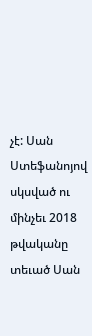չէ: Սան Ստեֆանոյով սկսված ու մինչեւ 2018 թվականը տեւած Սան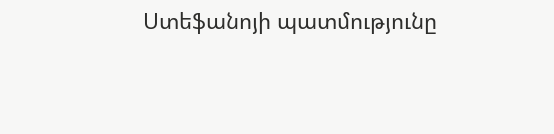Ստեֆանոյի պատմությունը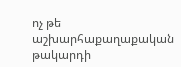ոչ թե աշխարհաքաղաքական թակարդի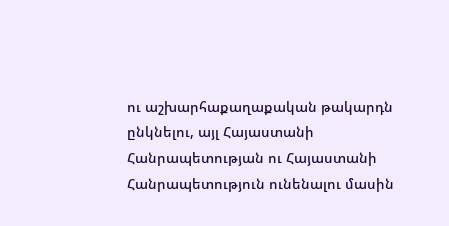ու աշխարհաքաղաքական թակարդն ընկնելու, այլ Հայաստանի Հանրապետության ու Հայաստանի Հանրապետություն ունենալու մասին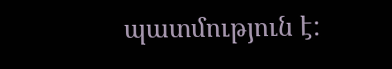պատմություն է: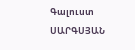Գալուստ ՍԱՐԳՍՅԱՆ